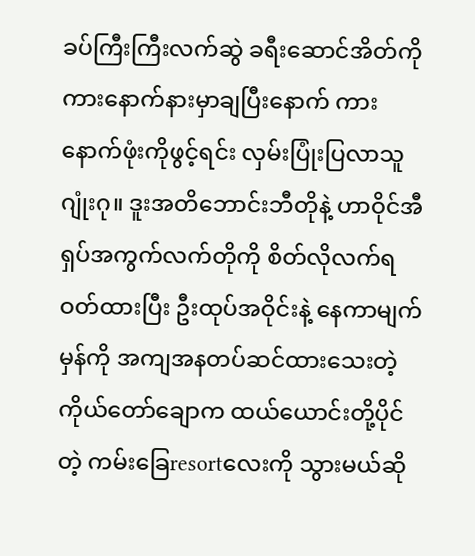ခပ်ကြီးကြီးလက်ဆွဲ ခရီးဆောင်အိတ်ကို ကားနောက်နားမှာချပြီးနောက် ကားနောက်ဖုံးကိုဖွင့်ရင်း လှမ်းပြုံးပြလာသူဂျုံးဂု။ ဒူးအတိဘောင်းဘီတိုနဲ့ ဟာဝိုင်အီရှပ်အကွက်လက်တိုကို စိတ်လိုလက်ရဝတ်ထားပြီး ဦးထုပ်အဝိုင်းနဲ့ နေကာမျက်မှန်ကို အကျအနတပ်ဆင်ထားသေးတဲ့ ကိုယ်တော်ချောက ထယ်ယောင်းတို့ပိုင်တဲ့ ကမ်းခြေresortလေးကို သွားမယ်ဆို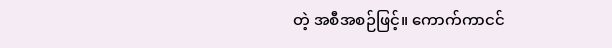တဲ့ အစီအစဉ်ဖြင့်။ ကောက်ကာငင်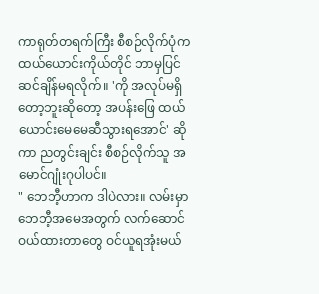ကာရုတ်တရက်ကြီး စီစဉ်လိုက်ပုံက ထယ်ယောင်းကိုယ်တိုင် ဘာမှပြင်ဆင်ချိန်မရလိုက်။ 'ကို အလုပ်မရှိတော့ဘူးဆိုတော့ အပန်းဖြေ ထယ်ယောင်းမေမေဆီသွားရအောင်' ဆိုကာ ညတွင်းချင်း စီစဉ်လိုက်သူ အမောင်ဂျုံးဂုပါပင်။
" ဘေဘီ့ဟာက ဒါပဲလား။ လမ်းမှာ ဘေဘီ့အမေအတွက် လက်ဆောင်ဝယ်ထားတာတွေ ဝင်ယူရအုံးမယ်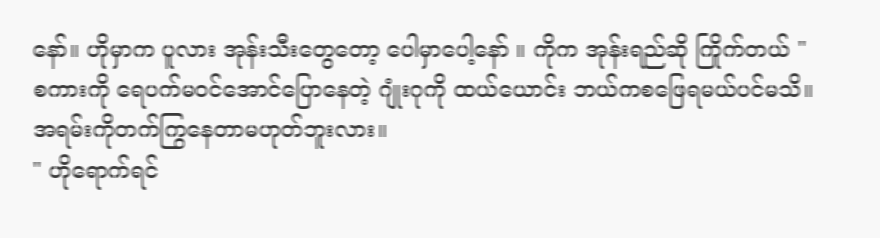နော်။ ဟိုမှာက ပူလား အုန်းသီးတွေတော့ ပေါမှာပေါ့နော် ။ ကိုက အုန်းရည်ဆို ကြိုက်တယ် "
စကားကို ရေပက်မဝင်အောင်ပြောနေတဲ့ ဂျုံးဂုကို ထယ်ယောင်း ဘယ်ကစဖြေရမယ်ပင်မသိ။ အရမ်းကိုတက်ကြွနေတာမဟုတ်ဘူးလား။
" ဟိုရောက်ရင်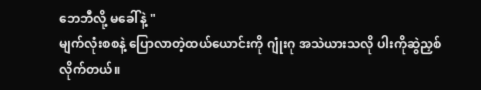ဘေဘီလို့ မခေါ်နဲ့ "
မျက်လုံးစစနဲ့ ပြောလာတဲ့ထယ်ယောင်းကို ဂျုံးဂု အသဲယားသလို ပါးကိုဆွဲညှစ်လိုက်တယ်။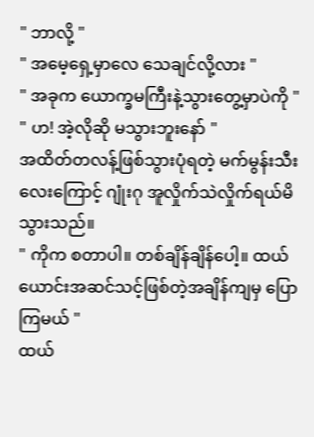" ဘာလို့ "
" အမေ့ရှေ့မှာလေ သေချင်လို့လား "
" အခုက ယောက္ခမကြီးနဲ့သွားတွေ့မှာပဲကို "
" ဟ! အဲ့လိုဆို မသွားဘူးနော် "
အထိတ်တလန့်ဖြစ်သွားပုံရတဲ့ မက်မွန်းသီးလေးကြောင့် ဂျုံးဂု အူလှိုက်သဲလှိုက်ရယ်မိသွားသည်။
" ကိုက စတာပါ။ တစ်ချိန်ချိန်ပေါ့။ ထယ်ယောင်းအဆင်သင့်ဖြစ်တဲ့အချိန်ကျမှ ပြောကြမယ် "
ထယ်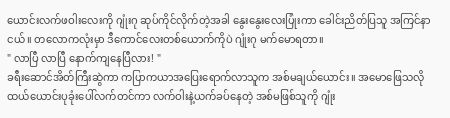ယောင်းလက်ဖဝါးလေးကို ဂျုံးဂု ဆုပ်ကိုင်လိုက်တဲ့အခါ နွေးနွေးလေးပြုံးကာ ခေါင်းညိတ်ပြသူ အကြင်နာငယ်။ တလောကလုံးမှာ ဒီကောင်လေးတစ်ယောက်ကိုပဲ ဂျုံးဂု မက်မောရတာ။
" လာပြီ လာပြီ နောက်ကျနေပြီလား! "
ခရီးဆောင်အိတ်ကြီးဆွဲကာ ကပြာကယာအပြေးရောက်လာသူက အစ်မချယ်ယောင်း။ အမောဖြေသလို ထယ်ယောင်းပုခုံးပေါ်လက်တင်ကာ လက်ဝါးနဲ့ယက်ခပ်နေတဲ့ အစ်မဖြစ်သူကို ဂျုံး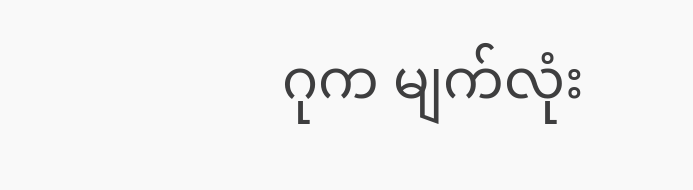ဂုက မျက်လုံး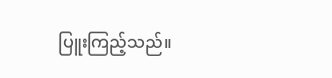ပြူးကြည့်သည်။